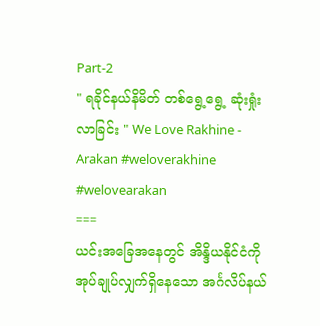Part-2
" ရခိုင်နယ်နိမိတ် တစ်ရွေ့ရွေ့ ဆုံးရှုံးလာခြင်း " We Love Rakhine - Arakan #weloverakhine #welovearakan
===
ယင်းအခြေအနေတွင် အိန္ဒိယနိုင်ငံကို အုပ်ချုပ်လျှက်ရှိနေသော အင်္ဂလိပ်နယ်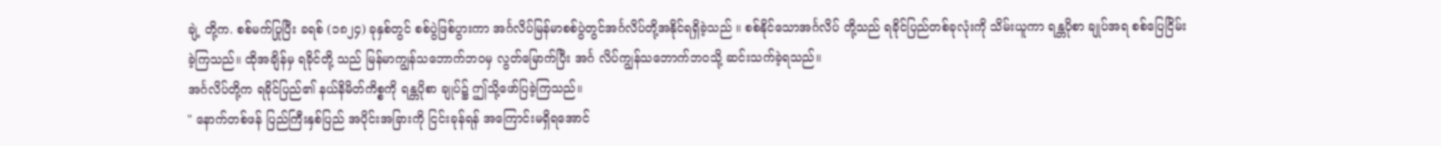ချဲ့ တို့က. စစ်မက်ပြုပြီး ခရစ် (၁၈၂၄) ခုနှစ်တွင် စစ်ပွဲဖြစ်ပွားကာ အင်္ဂလိပ်မြန်မာစစ်ပွဲတွင်အင်္ဂလိပ်တို့အနိုင်ရရှိခဲ့သည် ။ စစ်နိုင်သောအင်္ဂလိပ် တို့သည် ရခိုင်ပြည်တစ်ခုလုံးကို သိမ်းယူကာ ရန္တပိုစာ ချုပ်အရ စစ်ပြေငြိမ်းခဲ့ကြသည်။ ထိုအချိန်မှ ရခိုင်တို့ သည် မြန်မာကျွန်သဘောက်ဘဝမှ လွတ်မြောက်ပြီး အင်္ဂ လိပ်ကျွန်သဘောက်ဘဝသို့ ဆင်းသက်ခဲ့ရသည်။
အင်္ဂလိပ်တို့က ရခိုင်ပြည်၏ နယ်နိမိတ်ကိစ္စကို ရန္တပိုစာ ချုပ်၌ ဤသို့ဖော်ပြခဲ့ကြသည်။
" နောက်တစ်ဖန် ပြည်ကြီးနှစ်ပြည် အပိုင်းအခြားကို ငြင်းခုန်ရန် အကြောင်းမရှိရအောင်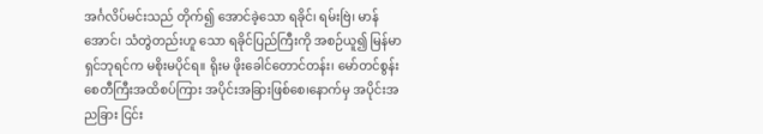အင်္ဂလိပ်မင်းသည် တိုက်၍ အောင်ခဲ့သော ရခိုင်၊ ရမ်းဗြဲ၊ မာန်အောင်၊ သံတွဲတည်းဟူ သော ရခိုင်ပြည်ကြီးကို အစဉ်ယူ၍ မြန်မာရှင်ဘုရင်က မစိုးမပိုင်ရ။ ရိုးမ ဖိုးခေါင်တောင်တန်း၊ မော်တင်စွန်း စေတီကြီးအထိစပ်ကြား အပိုင်းအခြားဖြစ်စေ၊နောက်မှ အပိုင်းအညခြား ငြင်း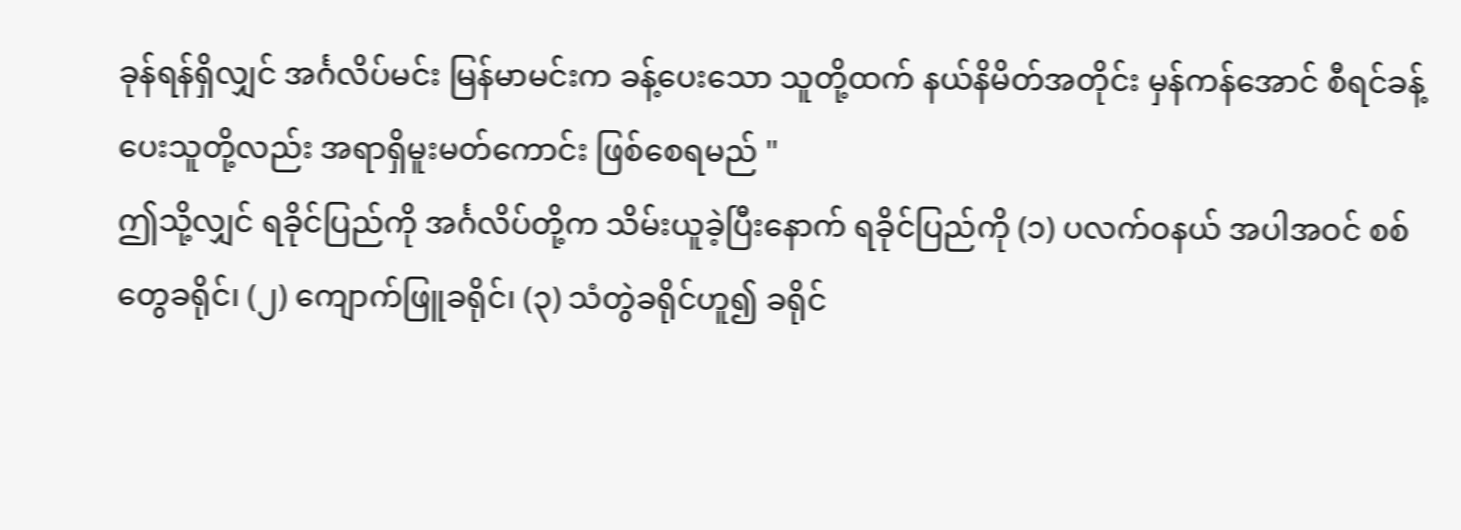ခုန်ရန်ရှိလျှင် အင်္ဂလိပ်မင်း မြန်မာမင်းက ခန့်ပေးသော သူတို့ထက် နယ်နိမိတ်အတိုင်း မှန်ကန်အောင် စီရင်ခန့်ပေးသူတို့လည်း အရာရှိမူးမတ်ကောင်း ဖြစ်စေရမည် "
ဤသို့လျှင် ရခိုင်ပြည်ကို အင်္ဂလိပ်တို့က သိမ်းယူခဲ့ပြီးနောက် ရခိုင်ပြည်ကို (၁) ပလက်ဝနယ် အပါအဝင် စစ်တွေခရိုင်၊ (၂) ကျောက်ဖြူခရိုင်၊ (၃) သံတွဲခရိုင်ဟူ၍ ခရိုင်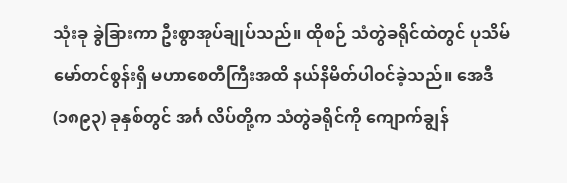သုံးခု ခွဲခြားကာ ဦးစွာအုပ်ချုပ်သည်။ ထိုစဉ် သံတွဲခရိုင်ထဲတွင် ပုသိမ်မော်တင်စွန်းရှိ မဟာစေတီကြီးအထိ နယ်နိမိတ်ပါဝင်ခဲ့သည်။ အေဒီ (၁၈၉၃) ခုနှစ်တွင် အင်္ဂ လိပ်တို့က သံတွဲခရိုင်ကို ကျောက်ချွန်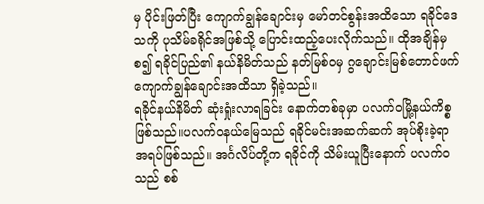မှ ပိုင်းဖြတ်ပြီး ကျောက်ချွန်ချောင်းမှ မော်တင်စွန်းအထိသော ရခိုင်ဒေ သကို ပုသိမ်ခရိုင်အဖြစ်သို့ ပြောင်းထည့်ပေးလိုက်သည်။ ထိုအချိန်မှစ၍ ရခိုင်ပြည်၏ နယ်နိမိတ်သည် နတ်မြစ်ဝမှ ဂွချောင်းမြစ်တောင်ဖက် ကျောက်ချွန်ချောင်းအထိသာ ရှိခဲ့သည်။
ရခိုင်နယ်နိမိတ် ဆုံးရှုံးလာရခြင်း နောက်တစ်ခုမှာ ပလက်ဝမြို့နယ်ကိစ္စဖြစ်သည်။ပလက်ဝနယ်မြေသည် ရခိုင်မင်းအဆက်ဆက် အုပ်စိုးခဲ့ရာ အရပ်ဖြစ်သည်။ အင်္ဂလိပ်တို့က ရခိုင်ကို သိမ်းယူပြီးနောက် ပလက်ဝသည် စစ်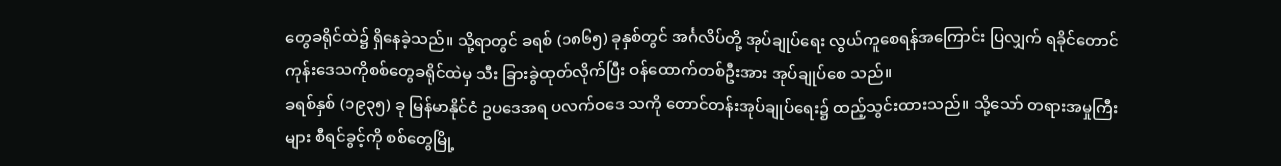တွေခရိုင်ထဲ၌ ရှိနေခဲ့သည်။ သို့ရာတွင် ခရစ် (၁၈၆၅) ခုနှစ်တွင် အင်္ဂလိပ်တို့ အုပ်ချုပ်ရေး လွယ်ကူစေရန်အကြောင်း ပြလျှက် ရခိုင်တောင်ကုန်းဒေသကိုစစ်တွေခရိုင်ထဲမှ သီး ခြားခွဲထုတ်လိုက်ပြီး ဝန်ထောက်တစ်ဦးအား အုပ်ချုပ်စေ သည်။
ခရစ်နှစ် (၁၉၃၅) ခု မြန်မာနိုင်ငံ ဥပဒေအရ ပလက်ဝဒေ သကို တောင်တန်းအုပ်ချုပ်ရေး၌ ထည့်သွင်းထားသည်။ သို့သော် တရားအမှုကြီးများ စီရင်ခွင့်ကို စစ်တွေမြို့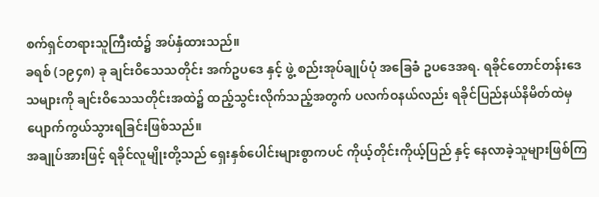စက်ရှင်တရားသူကြီးထံ၌ အပ်နှံထားသည်။
ခရစ် (၁၉၄၈) ခု ချင်းဝိသေသတိုင်း အက်ဥပဒေ နှင့် ဖွဲ့ စည်းအုပ်ချုပ်ပုံ အခြေခံ ဥပဒေအရ. ရခိုင်တောင်တန်းဒေသများကို ချင်းဝိသေသတိုင်းအထဲ၌ ထည့်သွင်းလိုက်သည့်အတွက် ပလက်ဝနယ်လည်း ရခိုင်ပြည်နယ်နိမိတ်ထဲမှ ပျောက်ကွယ်သွားရခြင်းဖြစ်သည်။
အချုပ်အားဖြင့် ရခိုင်လူမျိုးတို့သည် ရှေးနှစ်ပေါင်းများစွာကပင် ကိုယ့်တိုင်းကိုယ့်ပြည် နှင့် နေလာခဲ့သူများဖြစ်ကြ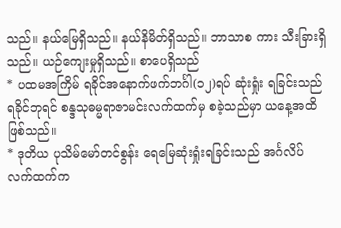သည်။ နယ်မြေရှိသည်။ နယ်နိမိတ်ရှိသည်။ ဘာသာစ ကား သီးခြားရှိသည်။ ယဉ်ကျေးမှုရှိသည်။ စာပေရှိသည်
* ပထမအကြိမ် ရခိုင်အနောက်ဖက်ဘင်္ဂါ(၁၂)ရပ် ဆုံးရှုံး ရခြင်းသည် ရခိုင်ဘုရင် စန္ဒသုဓမ္မရာဇာမင်းလက်ထက်မှ စခဲ့သည်မှာ ယနေ့အထိဖြစ်သည်။
* ဒုတိယ ပုသိမ်မော်တင်စွန်း ရေမြေဆုံးရှုံးရခြင်းသည် အင်္ဂလိပ်လက်ထက်က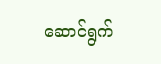ဆောင်ရွက်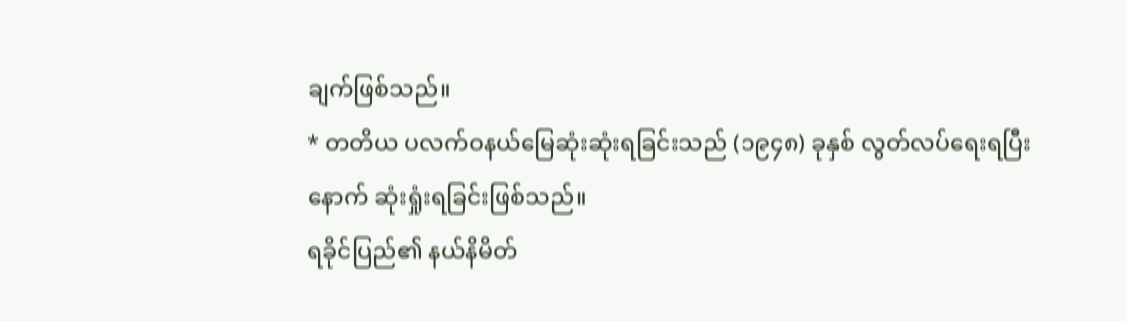ချက်ဖြစ်သည်။
* တတိယ ပလက်ဝနယ်မြေဆုံးဆုံးရခြင်းသည် (၁၉၄၈) ခုနှစ် လွတ်လပ်ရေးရပြီးနောက် ဆုံးရှုံးရခြင်းဖြစ်သည်။
ရခိုင်ပြည်၏ နယ်နိမိတ်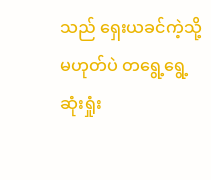သည် ရှေးယခင်ကဲ့သို့ မဟုတ်ပဲ တရွေ့ရွေ့ဆုံးရှုံး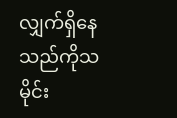လျှက်ရှိနေသည်ကိုသမိုင်း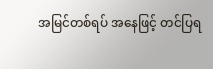အမြင်တစ်ရပ် အနေဖြင့် တင်ပြရ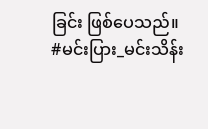ခြင်း ဖြစ်ပေသည်။
#မင်းပြား_မင်းသိန်း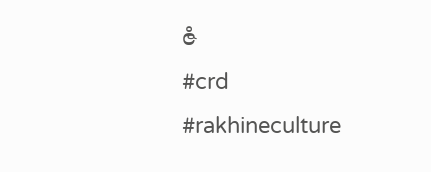ဇံ
#crd
#rakhineculture